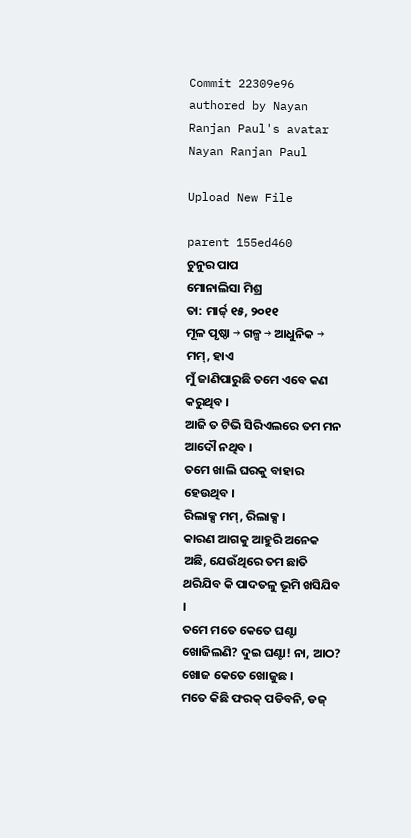Commit 22309e96 authored by Nayan Ranjan Paul's avatar Nayan Ranjan Paul

Upload New File

parent 155ed460
ଚୁନୁର ପାପ
ମୋନାଲିସା ମିଶ୍ର
ତା: ମାର୍ଚ୍ଚ୍ ୧୫, ୨୦୧୧
ମୂଳ ପୃଷ୍ଠା → ଗଳ୍ପ → ଆଧୁନିକ →
ମମ୍, ହାଏ
ମୁଁ ଜାଣିପାରୁଛି ତମେ ଏବେ କଣ କରୁଥିବ ।
ଆଜି ତ ଟିଭି ସିରିଏଲରେ ତମ ମନ ଆଦୌ ନଥିବ ।
ତମେ ଖାଲି ଘରକୁ ବାହାର ହେଉଥିବ ।
ରିଲାକ୍ସ ମମ୍, ରିଲାକ୍ସ ।
କାରଣ ଆଗକୁ ଆହୁରି ଅନେକ ଅଛି, ଯେଉଁଥିରେ ତମ ଛାତି ଥରିଯିବ କି ପାଦତଳୁ ଭୂମି ଖସିଯିବ ।
ତମେ ମତେ କେତେ ଘଣ୍ଟା ଖୋଜିଲଣି? ଦୁଇ ଘଣ୍ଟା! ନା, ଆଠ? ଖୋଜ କେତେ ଖୋଜୁଛ ।
ମତେ କିଛି ଫରକ୍ ପଡିବନି, ଡଜ୍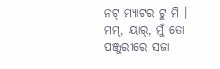ନଟ୍ ମ୍ୟାଟର ଟୁ ମି ।
ମମ୍, ୟାର୍, ମୁଁ ତୋ ପଞ୍ଜୁରୀରେ ସଜା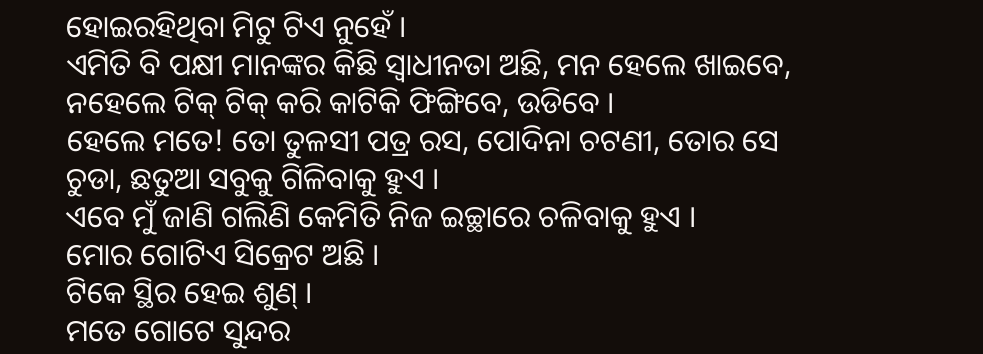ହୋଇରହିଥିବା ମିଟୁ ଟିଏ ନୁହେଁ ।
ଏମିତି ବି ପକ୍ଷୀ ମାନଙ୍କର କିଛି ସ୍ବାଧୀନତା ଅଛି, ମନ ହେଲେ ଖାଇବେ, ନହେଲେ ଟିକ୍ ଟିକ୍ କରି କାଟିକି ଫିଙ୍ଗିବେ, ଉଡିବେ ।
ହେଲେ ମତେ! ତୋ ତୁଳସୀ ପତ୍ର ରସ, ପୋଦିନା ଚଟଣୀ, ତୋର ସେ ଚୁଡା, ଛତୁଆ ସବୁକୁ ଗିଳିବାକୁ ହୁଏ ।
ଏବେ ମୁଁ ଜାଣି ଗଲିଣି କେମିତି ନିଜ ଇଚ୍ଛାରେ ଚଳିବାକୁ ହୁଏ ।
ମୋର ଗୋଟିଏ ସିକ୍ରେଟ ଅଛି ।
ଟିକେ ସ୍ଥିର ହେଇ ଶୁଣ୍ ।
ମତେ ଗୋଟେ ସୁନ୍ଦର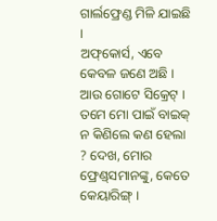ଗାର୍ଲଫ୍ରେଣ୍ଡ ମିଳି ଯାଇଛି ।
ଅଫ୍‌କୋର୍ସ, ଏବେ କେବଳ ଜଣେ ଅଛି ।
ଆଉ ଗୋଟେ ସିକ୍ରେଟ୍ ।
ତମେ ମୋ ପାଇଁ ବାଇକ୍ ନ କିଣିଲେ କଣ ହେଲା ? ଦେଖ, ମୋର ଫ୍ରେଣ୍ଡ୍‌ସମାନଙ୍କୁ, କେତେ କେୟାରିଙ୍ଗ୍ ।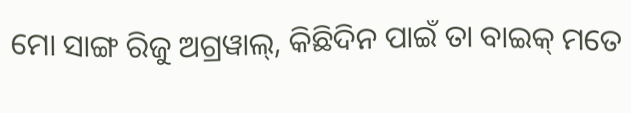ମୋ ସାଙ୍ଗ ରିଜୁ ଅଗ୍ରୱାଲ୍, କିଛିଦିନ ପାଇଁ ତା ବାଇକ୍ ମତେ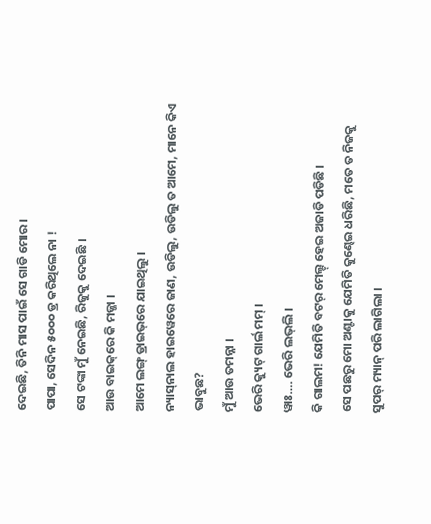ଦେଇଛି, ତିନି ମାସ ପାଇଁ ସେ ଗାଡି ମୋର ।
ପାପା, ସେଦିନ ୫୦୦୦ ଡ୍ର କରିଥିଲେ ନା !
ସେ ଟଙ୍କା ମୁଁ ନେଇଛି, ରିଜୁକୁ ଦେଇଛି ।
ଆଉ ବାଇକ୍‌ରେ କି ମଜ୍ଜା ।
ଆମେ ଲଙ୍ଗ୍ ଡ୍ରାଇଭ୍‌ରେ ଯାଇଥିଲୁ ।
ନ୍ୟାସ୍‌ନାଲ ହାଇୱେରେ ଜାଣ, ଉଡିଲୁ, ଉଡିଲୁ ତ ଆମେ, ମାନେ କିଏ ଭାବୁଛ?
ମୁଁ ଆଉ ତମନ୍ନା ।
ଭେରି କ୍ୟୁଟ୍ ଗାର୍ଲ ମମ୍ ।
ୱାଃ…. ଭେରି ଲଭ୍‌ଲି ।
କି ଗାଲମ! ଯେମିତି ବଟର୍ ମେଲ୍ଟ୍ ହେଇ ଅଜାଡି ପଡିଛି ।
ସେ ପଛରୁ ମୋ ଅଣ୍ଟାକୁ ଯେମିତି କୁଣ୍ଢେଇ ଧରିଛି, ମତେ ତ ନିଜକୁ ସୁପର୍ ମ୍ୟାନ୍ ପରି ଲାଗିଲା ।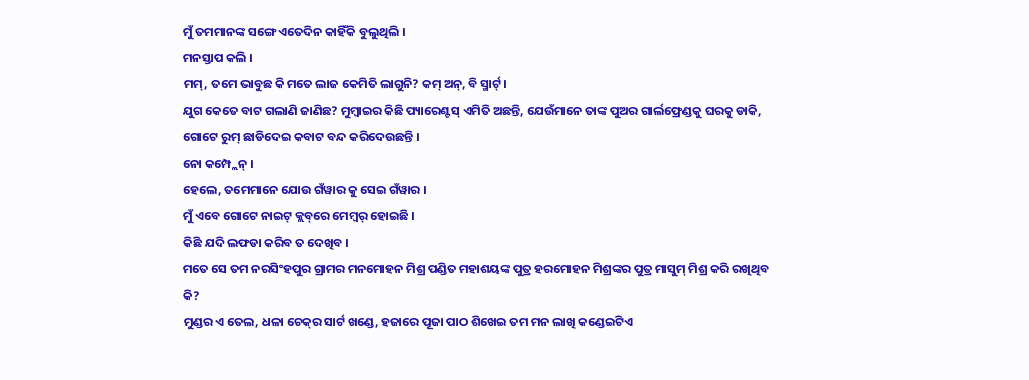ମୁଁ ତମମାନଙ୍କ ସଙ୍ଗେ ଏତେଦିନ କାହିଁକି ବୁଲୁଥିଲି ।
ମନସ୍ତାପ କଲି ।
ମମ୍, ତମେ ଭାବୁଛ କି ମତେ ଲାଜ କେମିତି ଲାଗୁନି? କମ୍ ଅନ୍, ବି ସ୍ମାର୍ଟ୍ ।
ଯୁଗ କେତେ ବାଟ ଗଲାଣି ଜାଣିଛ? ମୁମ୍ବାଇର କିଛି ପ୍ୟାରେଣ୍ଟସ୍ ଏମିତି ଅଛନ୍ତି, ଯେଉଁମାନେ ତାଙ୍କ ପୁଅର ଗାର୍ଲଫ୍ରେଣ୍ଡକୁ ଘରକୁ ଡାକି, ଗୋଟେ ରୁମ୍ ଛାଡିଦେଇ କବାଟ ବନ୍ଦ କରିଦେଉଛନ୍ତି ।
ନୋ କମ୍ପ୍ଲେନ୍ ।
ହେଲେ, ତମେମାନେ ଯୋଉ ଗଁୱାର କୁ ସେଇ ଗଁୱାର ।
ମୁଁ ଏବେ ଗୋଟେ ନାଇଟ୍ କ୍ଲବ୍‌ରେ ମେମ୍ବର୍ ହୋଇଛି ।
କିଛି ଯଦି ଲଫଡା କରିବ ତ ଦେଖିବ ।
ମତେ ସେ ତମ ନରସିଂହପୁର ଗ୍ରାମର ମନମୋହନ ମିଶ୍ର ପଣ୍ଡିତ ମହାଶୟଙ୍କ ପୁତ୍ର ହରମୋହନ ମିଶ୍ରଙ୍କର ପୁତ୍ର ମାସୁମ୍ ମିଶ୍ର କରି ରଖିଥିବ କି?
ମୁଣ୍ଡର ଏ ତେଲ, ଧଳା ଚେକ୍‌ର ସାର୍ଟ ଖଣ୍ଡେ, ହଜାରେ ପୂଜା ପାଠ ଶିଖେଇ ତମ ମନ ଲାଖି କଣ୍ଡେଇଟିଏ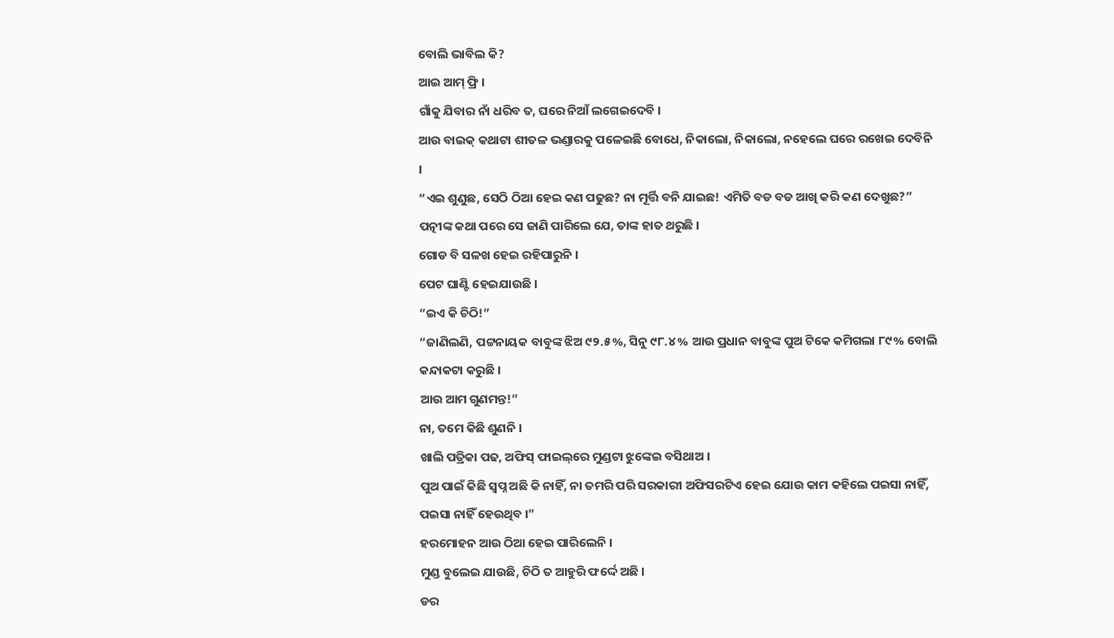ବୋଲି ଭାବିଲ କି?
ଆଇ ଆମ୍ ଫ୍ରି ।
ଗାଁକୁ ଯିବାର ନାଁ ଧରିବ ତ, ଘରେ ନିଆଁ ଲଗେଇଦେବି ।
ଆଉ ବାଇକ୍ କଥାଟା ଶୀତଳ ଭଣ୍ଡାରକୁ ପଳେଇଛି ବୋଧେ, ନିକାଲୋ, ନିକାଲୋ, ନହେଲେ ଘରେ ରଖେଇ ଦେବିନି ।
“ଏଇ ଶୁଣୁଛ, ସେଠି ଠିଆ ହେଇ କଣ ପଢୁଛ? ନା ମୂର୍ତ୍ତି ବନି ଯାଇଛ! ଏମିତି ବଡ ବଡ ଆଖି କରି କଣ ଦେଖୁଛ?”
ପତ୍ନୀଙ୍କ କଥା ପରେ ସେ ଜାଣି ପାରିଲେ ଯେ, ତାଙ୍କ ହାତ ଥରୁଛି ।
ଗୋଡ ବି ସଳଖ ହେଇ ରହିପାରୁନି ।
ପେଟ ଘାଣ୍ଟି ହେଇଯାଉଛି ।
“ଇଏ କି ଚିଠି!”
“ଜାଣିଲଣି, ପଟ୍ଟନାୟକ ବାବୁଙ୍କ ଝିଅ ୯୨.୫%, ସିନୁ ୯୮.୪% ଆଉ ପ୍ରଧାନ ବାବୁଙ୍କ ପୁଅ ଟିକେ କମିଗଲା ୮୯% ବୋଲି କନ୍ଦାକଟା କରୁଛି ।
ଆଉ ଆମ ଗୁଣମନ୍ତ!”
ନା, ତମେ କିଛି ଶୁଣନି ।
ଖାଲି ପତ୍ରିକା ପଢ, ଅଫିସ୍ ଫାଇଲ୍‌ରେ ମୁଣ୍ଡଟା ଝୁଙ୍କେଇ ବସିଥାଅ ।
ପୁଅ ପାଇଁ କିଛି ସ୍ବପ୍ନ ଅଛି କି ନାହିଁ, ନା ତମରି ପରି ସରକାରୀ ଅଫିସରଟିଏ ହେଇ ଯୋଉ କାମ କହିଲେ ପଇସା ନାହିଁ, ପଇସା ନାହିଁ ହେଉଥିବ ।”
ହରମୋହନ ଆଉ ଠିଆ ହେଇ ପାରିଲେନି ।
ମୁଣ୍ଡ ବୁଲେଇ ଯାଉଛି, ଚିଠି ତ ଆହୁରି ଫର୍ଦ୍ଦେ ଅଛି ।
ଡର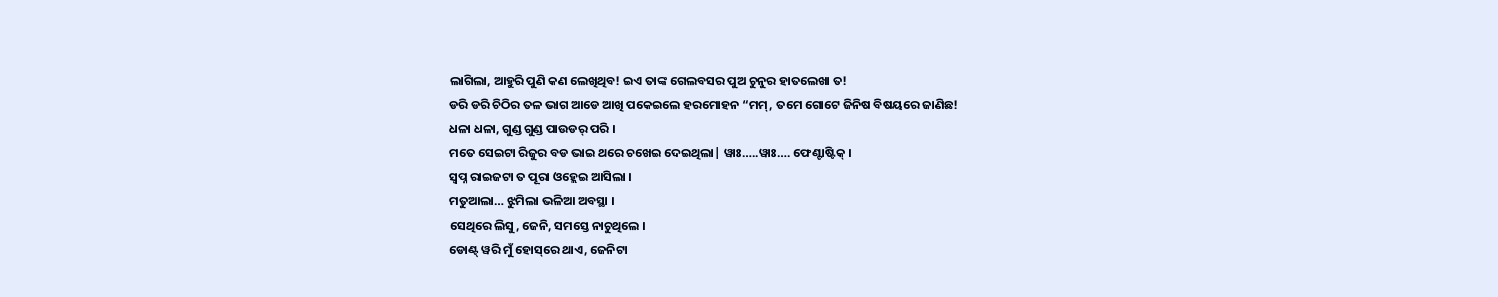ଲାଗିଲା, ଆହୁରି ପୁଣି କଣ ଲେଖିଥିବ! ଇଏ ତାଙ୍କ ଗେଲବସର ପୁଅ ଚୁନୁର ହାତଲେଖା ତ!
ଡରି ଡରି ଚିଠିର ତଳ ଭାଗ ଆଡେ ଆଖି ପକେଇଲେ ହରମୋହନ “ମମ୍, ତମେ ଗୋଟେ ଜିନିଷ ବିଷୟରେ ଜାଣିଛ!
ଧଳା ଧଳା, ଗୁଣ୍ଡ ଗୁଣ୍ଡ ପାଉଡର୍ ପରି ।
ମତେ ସେଇଟା ରିଜୁର ବଡ ଭାଇ ଥରେ ଚଖେଇ ଦେଇଥିଲା| ୱାଃ…..ୱାଃ…. ଫେଣ୍ଟାଷ୍ଟିକ୍ ।
ସ୍ବପ୍ନ ରାଇଜଟା ତ ପୂରା ଓହ୍ଲେଇ ଆସିଲା ।
ମତୁଆଲା… ଝୁମିଲା ଭଳିଆ ଅବସ୍ଥା ।
ସେଥିରେ ଲିସୁ, ଜେନି, ସମସ୍ତେ ନାଚୁଥିଲେ ।
ଡୋଣ୍ଟ୍ ୱରି ମୁଁ ହୋସ୍‌ରେ ଥାଏ, ଜେନିଟା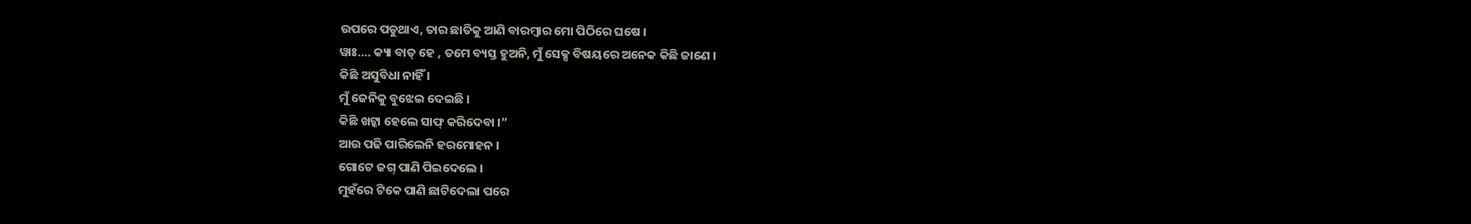ଉପରେ ପଡୁଥାଏ, ତାର ଛାତିକୁ ଆଣି ବାରମ୍ବାର ମୋ ପିଠିରେ ଘଷେ ।
ୱାଃ…. କ୍ୟା ବାତ୍ ହେ , ତମେ ବ୍ୟସ୍ତ ହୁଅନି, ମୁଁ ସେକ୍ସ ବିଷୟରେ ଅନେକ କିଛି ଜାଣେ ।
କିଛି ଅସୁବିଧା ନାହିଁ ।
ମୁଁ ଜେନିକୁ ବୁଝେଇ ଦେଇଛି ।
କିଛି ଖଟ୍କା ହେଲେ ସାଫ୍ କରିଦେବା ।”
ଆଉ ପଢି ପାରିଲେନି ହରମୋହନ ।
ଗୋଟେ ଜଗ୍ ପାଣି ପିଇଦେଲେ ।
ମୁହଁରେ ଟିକେ ପାଣି ଛାଟିଦେଲା ପରେ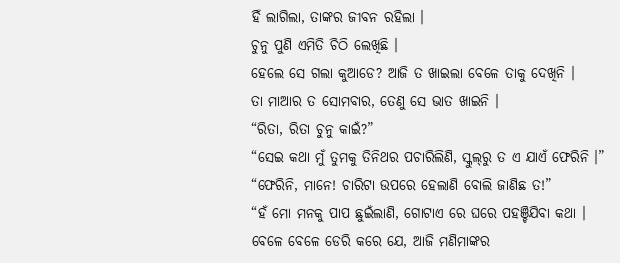ହିଁ ଲାଗିଲା, ତାଙ୍କର ଜୀବନ ରହିଲା ।
ଚୁନୁ ପୁଣି ଏମିତି ଚିଠି ଲେଖିଛି ।
ହେଲେ ସେ ଗଲା କୁଆଡେ? ଆଜି ତ ଖାଇଲା ବେଳେ ତାକୁ ଦେଖିନି ।
ତା ମାଆର ତ ସୋମବାର, ତେଣୁ ସେ ଭାତ ଖାଇନି ।
“ରିତା, ରିତା ଚୁନୁ କାଇଁ?”
“ସେଇ କଥା ମୁଁ ତୁମକୁ ତିନିଥର ପଚାରିଲିଣି, ସ୍କୁଲ୍‌ରୁ ତ ଏ ଯାଏଁ ଫେରିନି ।”
“ଫେରିନି, ମାନେ! ଚାରିଟା ଉପରେ ହେଲାଣି ବୋଲି ଜାଣିଛ ତ!”
“ହଁ ମୋ ମନକୁ ପାପ ଛୁଇଁଲାଣି, ଗୋଟାଏ ରେ ଘରେ ପହଞ୍ଚିଯିବା କଥା ।
ବେଳେ ବେଳେ ଡେରି କରେ ଯେ, ଆଜି ମଣିମାଙ୍କର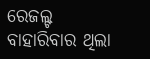ରେଜଲ୍ଟ ବାହାରିବାର ଥିଲା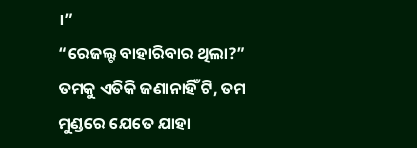।”
“ରେଜଲ୍ଟ ବାହାରିବାର ଥିଲା?”
ତମକୁ ଏତିକି ଜଣାନାହିଁ ଟି, ତମ ମୁଣ୍ଡରେ ଯେତେ ଯାହା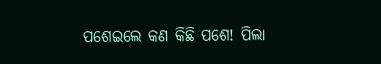ପଶେଇଲେ କଣ କିଛି ପଶେ! ପିଲା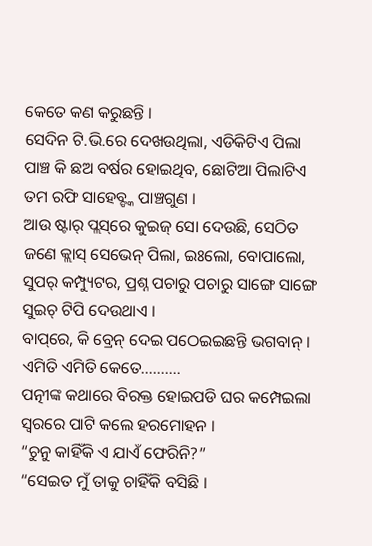କେତେ କଣ କରୁଛନ୍ତି ।
ସେଦିନ ଟି.ଭି.ରେ ଦେଖଉଥିଲା, ଏଡିକିଟିଏ ପିଲା ପାଞ୍ଚ କି ଛଅ ବର୍ଷର ହୋଇଥିବ, ଛୋଟିଆ ପିଲାଟିଏ ତମ ରଫି ସାହେବ୍ଙ୍କ ପାଞ୍ଚଗୁଣ ।
ଆଉ ଷ୍ଟାର୍ ପ୍ଲସ୍‌ରେ କୁଇଜ୍ ସୋ ଦେଉଛି, ସେଠିତ ଜଣେ କ୍ଲାସ୍ ସେଭେନ୍‌ ପିଲା, ଇଃଲୋ, ବୋପାଲୋ, ସୁପର୍ କମ୍ପ୍ୟୁଟର, ପ୍ରଶ୍ନ ପଚାରୁ ପଚାରୁ ସାଙ୍ଗେ ସାଙ୍ଗେ ସୁଇଚ୍ ଟିପି ଦେଉଥାଏ ।
ବାପ୍‌ରେ, କି ବ୍ରେନ୍ ଦେଇ ପଠେଇଇଛନ୍ତି ଭଗବାନ୍ ।
ଏମିତି ଏମିତି କେତେ……….
ପତ୍ନୀଙ୍କ କଥାରେ ବିରକ୍ତ ହୋଇପଡି ଘର କମ୍ପେଇଲା ସ୍ବରରେ ପାଟି କଲେ ହରମୋହନ ।
“ଚୁନୁ କାହିଁକି ଏ ଯାଏଁ ଫେରିନି?”
“ସେଇତ ମୁଁ ତାକୁ ଚାହିଁକି ବସିଛି ।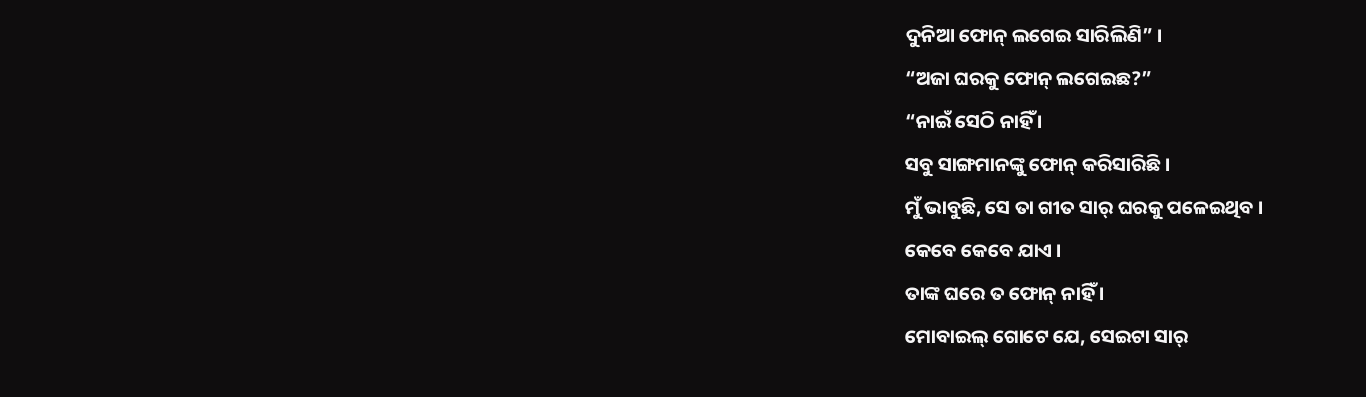ଦୁନିଆ ଫୋନ୍ ଲଗେଇ ସାରିଲିଣି” ।
“ଅଜା ଘରକୁ ଫୋନ୍ ଲଗେଇଛ?”
“ନାଇଁ ସେଠି ନାହିଁ ।
ସବୁ ସାଙ୍ଗମାନଙ୍କୁ ଫୋନ୍ କରିସାରିଛି ।
ମୁଁ ଭାବୁଛି, ସେ ତା ଗୀତ ସାର୍ ଘରକୁ ପଳେଇଥିବ ।
କେବେ କେବେ ଯାଏ ।
ତାଙ୍କ ଘରେ ତ ଫୋନ୍ ନାହିଁ ।
ମୋବାଇଲ୍ ଗୋଟେ ଯେ, ସେଇଟା ସାର୍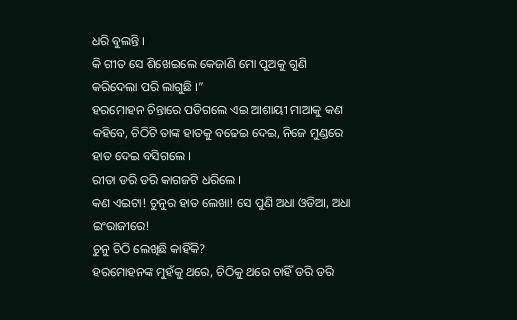ଧରି ବୁଲନ୍ତି ।
କି ଗୀତ ସେ ଶିଖେଇଲେ କେଜାଣି ମୋ ପୁଅକୁ ଗୁଣି କରିଦେଲା ପରି ଲାଗୁଛି ।”
ହରମୋହନ ଚିନ୍ତାରେ ପଡିଗଲେ ଏଇ ଆଶାୟୀ ମାଆକୁ କଣ କହିବେ, ଚିଠିଟି ତାଙ୍କ ହାତକୁ ବଢେଇ ଦେଇ, ନିଜେ ମୁଣ୍ଡରେ ହାତ ଦେଇ ବସିଗଲେ ।
ରୀତା ଡରି ଡରି କାଗଜଟି ଧରିଲେ ।
କଣ ଏଇଟା! ଚୁନୁର ହାତ ଲେଖା! ସେ ପୁଣି ଅଧା ଓଡିଆ, ଅଧା ଇଂରାଜୀରେ!
ଚୁନୁ ଚିଠି ଲେଖିଛି କାହିଁକି?
ହରମୋହନଙ୍କ ମୁହଁକୁ ଥରେ, ଚିଠିକୁ ଥରେ ଚାହିଁ ଡରି ଡରି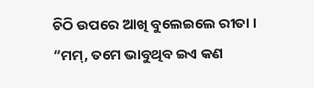ଚିଠି ଉପରେ ଆଖି ବୁଲେଇଲେ ରୀତା ।
“ମମ୍, ତମେ ଭାବୁଥିବ ଇଏ କଣ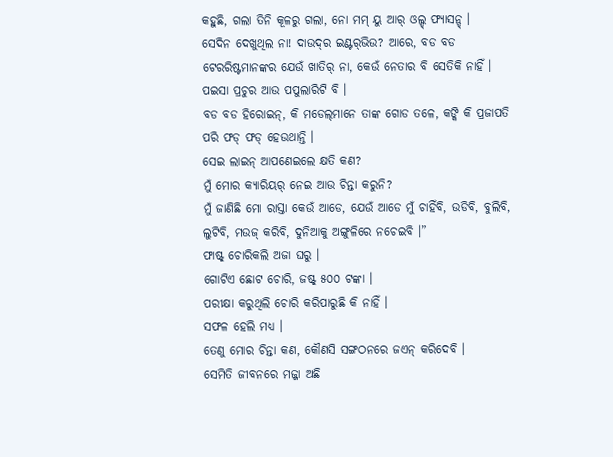କହୁଛି, ଗଲା ତିନି କୂଳରୁ ଗଲା, ନୋ ମମ୍ ୟୁ ଆର୍ ଓଲ୍ଡ୍ ଫ୍ୟାସନ୍ଡ୍ ।
ସେଦିନ ଦେଖୁଥିଲ ନା! ଦାଉଦ୍‌ର ଇଣ୍ଟର୍‌ଭିଉ? ଆରେ, ବଡ ବଡ ଟେରରିଷ୍ଟମାନଙ୍କର ଯେଉଁ ଖାତିର୍ ନା, କେଉଁ ନେତାର ବି ସେତିକି ନାହିଁ ।
ପଇସା ପ୍ରଚୁର ଆଉ ପପୁଲାରିଟି ବି ।
ବଡ ବଡ ହିରୋଇନ୍, କି ମଡେଲ୍‌ମାନେ ତାଙ୍କ ଗୋଡ ତଳେ, କଙ୍କି କି ପ୍ରଜାପତି ପରି ଫଡ୍ ଫଡ୍ ହେଉଥାନ୍ତି ।
ସେଇ ଲାଇନ୍ ଆପଣେଇଲେ କ୍ଷତି କଣ?
ମୁଁ ମୋର କ୍ୟାରିୟର୍ ନେଇ ଆଉ ଚିନ୍ତା କରୁନି?
ମୁଁ ଜାଣିଛି ମୋ ରାସ୍ତା କେଉଁ ଆଡେ, ଯେଉଁ ଆଡେ ମୁଁ ଚାହିଁବି, ଉଡିବି, ବୁଲିବି, ଲୁଟିବି, ମଉଜ୍ କରିବି, ଦୁନିଆକୁ ଅଙ୍ଗୁଳିରେ ନଚେଇବି ।”
ଫାଷ୍ଟ୍ ଚୋରିକଲି ଅଜା ଘରୁ ।
ଗୋଟିଏ ଛୋଟ ଚୋରି, ଜଷ୍ଟ୍ ୫୦୦ ଟଙ୍କା ।
ପରୀକ୍ଷା କରୁଥିଲି ଚୋରି କରିପାରୁଛି କି ନାହିଁ ।
ସଫଳ ହେଲି ମଧ୍ୟ ।
ତେଣୁ ମୋର ଚିନ୍ତା କଣ, କୌଣସି ସଙ୍ଗଠନରେ ଜଏନ୍ କରିଦେବି ।
ସେମିତି ଜୀବନରେ ମଜ୍ଜା ଅଛି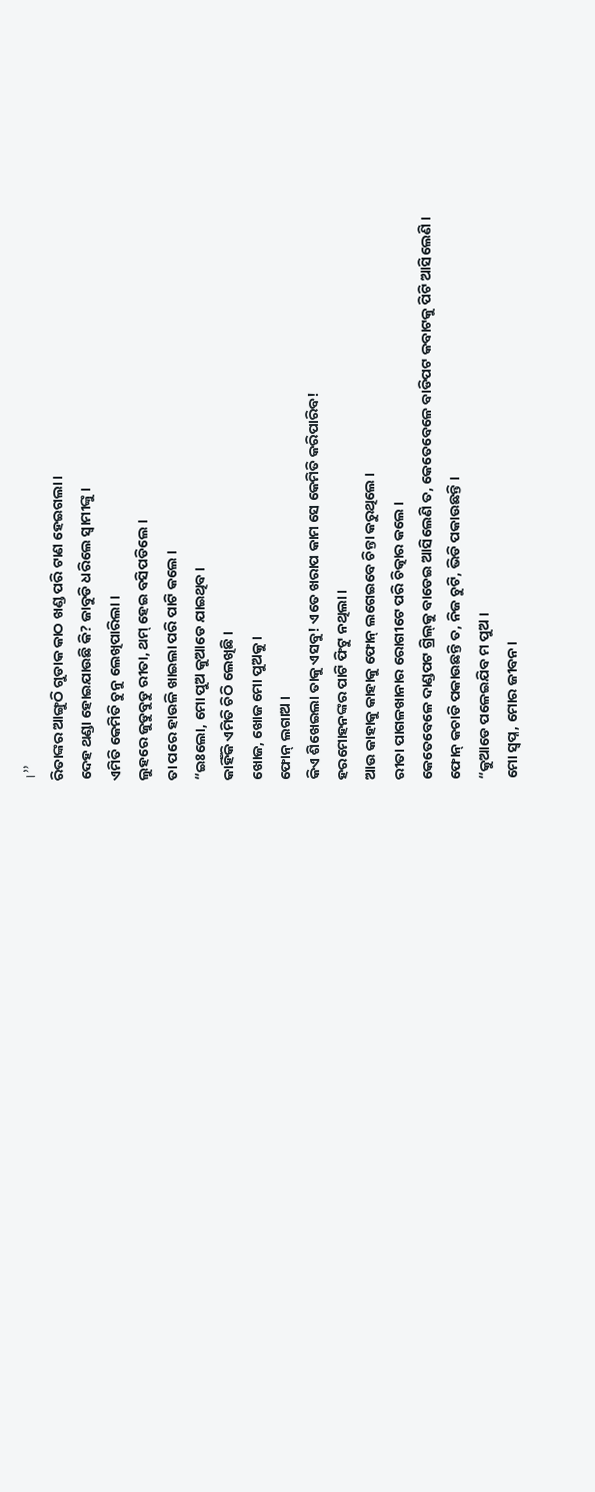।”
ରିତାଙ୍କର ଆଙ୍ଗୁଠି ଗୁଡାକ କାଠ ଖଣ୍ଡ ପରି ଟାଣ ହେଇଗଲା ।
ଦେହ ଥଣ୍ଡା ହୋଇଯାଉଛି କି? ଜାବୁଡି ଧରିଲେ ସ୍ବାମୀଙ୍କୁ ।
ଏମିତି କେମିତି ଚୁନୁ ଲେଖିପାରିଲା ।
ଲୁହରେ ଜୁଡୁବୁଡୁ ରୀତା, ଥମ୍ ହେଇ ବସିପଡିଲେ ।
ତା ପରେ ହାଉଳି ଖାଇଲା ପରି ପାଟି କଲେ ।
“ଇଃଲୋ, ମୋ ପୁଅ କୁଆଡେ ଯାଇଥିବ ।
କାହିଁକି ଏମିତି ଚିଠି ଲେଖିଛି ।
ଖୋଜ, ଖୋଜ ମୋ ପୁଅକୁ ।
ଫୋନ୍ ଲଗାଅ ।
କିଏ ଶିଖେଇଲା ତାକୁ ଏସବୁ! ଏତେ ଖରାପ କାମ ସେ କେମିତି କରିପାରିବ!
ହରମୋହନଙ୍କର ପାଟି ଫିଟୁ ନଥିଲା ।
ଆଉ କାହାକୁ କାହାକୁ ଫୋନ୍ ଲଗେଇବେ ଚିନ୍ତା କରୁଥିଲେ ।
ରୀତା ପାଗଳଖାନାର ରୋଗୀଟେ ପରି ଚିତ୍କାର କଲେ ।
କେତେବେଳେ ଦାଣ୍ଡପଟ ଗ୍ରିଲ୍‌କୁ ବାଡେଇ ଆସିଲେଣି ତ, କେତେବେଳେ ବାଡିପଟ କବାଟକୁ ପିଟି ଆସିଲେଣି ।
ଫୋନ୍ କଚାଡି ପକାଉଛନ୍ତି ତ, ନିଜ ଚୁଟି, ଭିଡି ପକାଉଛନ୍ତି ।
“କୁଆଡେ ପଳେଇଯିବ ମ ପୁଅ ।
ମୋ ସ୍ବପ୍ନ, ମୋର ଜୀବନ ।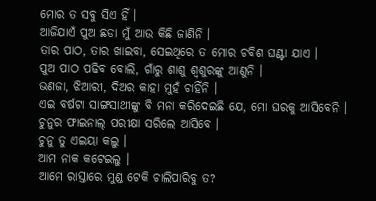ମୋର ତ ସବୁ ସିଏ ହିଁ ।
ଆଜିଯାଏଁ ପୁଅ ଛଡା ମୁଁ ଆଉ କିଛି ଜାଣିନି ।
ତାର ପାଠ, ତାର ଖାଇବା, ସେଇଥିରେ ତ ମୋର ଚବିଶ ଘଣ୍ଟା ଯାଏ ।
ପୁଅ ପାଠ ପଢିବ ବୋଲି, ଗାଁରୁ ଶାଶୁ ଶ୍ବଶୁରଙ୍କୁ ଆଣୁନି ।
ଭଣଜା, ଝିଆରୀ, ଦିଅର କାହା ମୁହଁ ଚାହିଁନି ।
ଏଇ ବର୍ଷଟା ସାଙ୍ଗସାଥୀଙ୍କୁ ବି ମନା କରିଦେଇଛି ଯେ, ମୋ ଘରକୁ ଆସିବେନି ।
ଚୁନୁର ଫାଇନାଲ୍ ପରୀକ୍ଷା ସରିଲେ ଆସିବେ ।
ଚୁନୁ ତୁ ଏଇୟା କଲୁ ।
ଆମ ନାକ କଟେଇଲୁ ।
ଆମେ ରାସ୍ତାରେ ମୁଣ୍ଡ ଟେକି ଚାଲିପାରିବୁ ତ?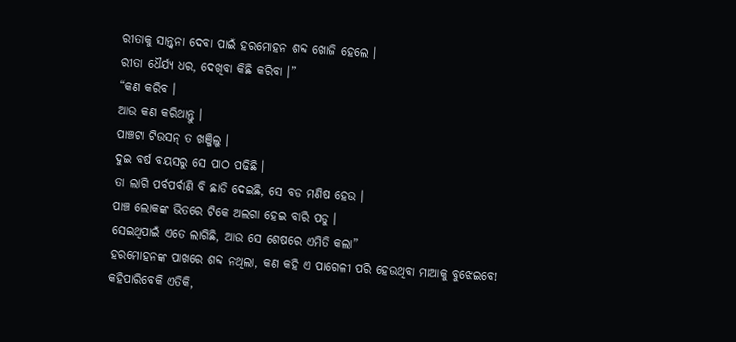ରୀତାକୁ ସାନ୍ତ୍ବନା ଦେବା ପାଇଁ ହରମୋହନ ଶବ୍ଦ ଖୋଜି ହେଲେ ।
ରୀତା ଧୈର୍ଯ୍ୟ ଧର, ଦେଖିବା କିଛି କରିବା ।”
“କଣ କରିବ ।
ଆଉ କଣ କରିଥାନ୍ତୁ ।
ପାଞ୍ଚଟା ଟିଉସନ୍ ତ ଖଞ୍ଜିଲୁ ।
ଦୁଇ ବର୍ଷ ବୟସରୁ ସେ ପାଠ ପଢିଛି ।
ତା ଲାଗି ପର୍ବପର୍ବାଣି ବି ଛାଡି ଦେଇଛି, ସେ ବଡ ମଣିଷ ହେଉ ।
ପାଞ୍ଚ ଲୋକଙ୍କ ଭିତରେ ଟିକେ ଅଲଗା ହେଇ ବାରି ପଡୁ ।
ସେଇଥିପାଇଁ ଏତେ ଲାଗିଛି, ଆଉ ସେ ଶେଷରେ ଏମିତି କଲା”
ହରମୋହନଙ୍କ ପାଖରେ ଶବ୍ଦ ନଥିଲା, କଣ କହି ଏ ପାଗେଳୀ ପରି ହେଉଥିବା ମାଆକୁ ବୁଝେଇବେ!
କହିପାରିବେକି ଏତିକି,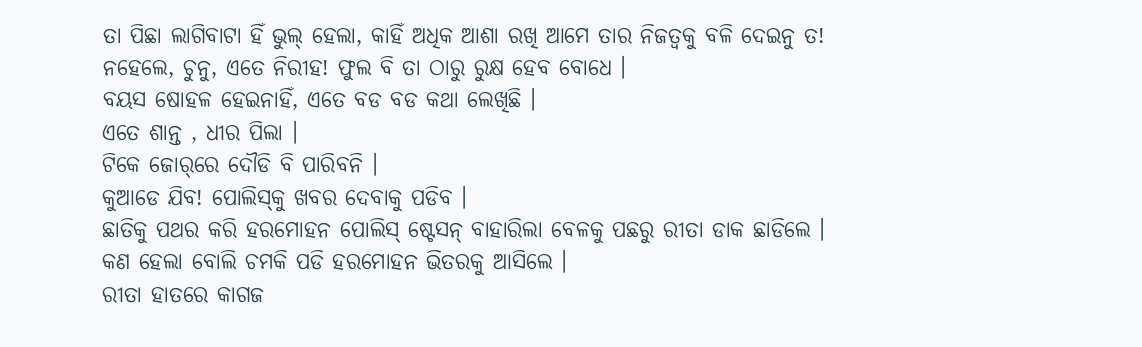ତା ପିଛା ଲାଗିବାଟା ହିଁ ଭୁଲ୍ ହେଲା, କାହିଁ ଅଧିକ ଆଶା ରଖି ଆମେ ତାର ନିଜତ୍ବକୁ ବଳି ଦେଇନୁ ତ!
ନହେଲେ, ଚୁନୁ, ଏତେ ନିରୀହ! ଫୁଲ ବି ତା ଠାରୁ ରୁକ୍ଷ ହେବ ବୋଧେ ।
ବୟସ ଷୋହଳ ହେଇନାହିଁ, ଏତେ ବଡ ବଡ କଥା ଲେଖିଛି ।
ଏତେ ଶାନ୍ତ , ଧୀର ପିଲା ।
ଟିକେ ଜୋର୍‌ରେ ଦୌଡି ବି ପାରିବନି ।
କୁଆଡେ ଯିବ! ପୋଲିସ୍‌କୁ ଖବର ଦେବାକୁ ପଡିବ ।
ଛାତିକୁ ପଥର କରି ହରମୋହନ ପୋଲିସ୍ ଷ୍ଟେସନ୍ ବାହାରିଲା ବେଳକୁ ପଛରୁ ରୀତା ଡାକ ଛାଡିଲେ ।
କଣ ହେଲା ବୋଲି ଚମକି ପଡି ହରମୋହନ ଭିତରକୁ ଆସିଲେ ।
ରୀତା ହାତରେ କାଗଜ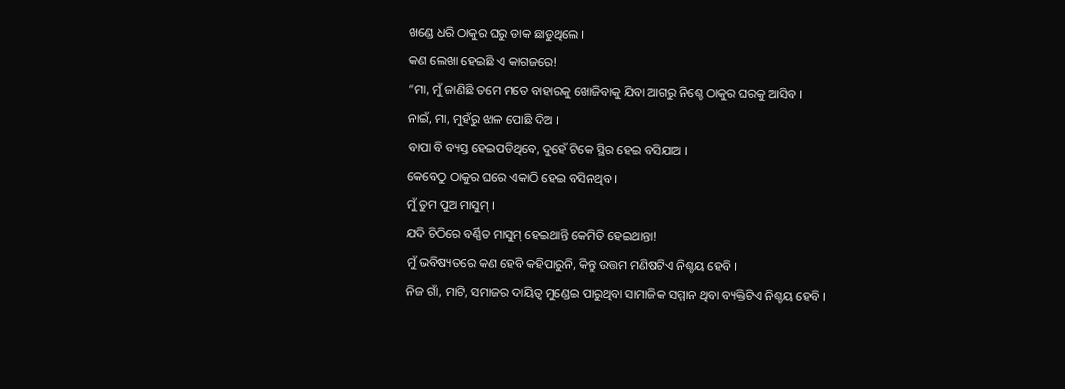ଖଣ୍ଡେ ଧରି ଠାକୁର ଘରୁ ଡାକ ଛାଡୁଥିଲେ ।
କଣ ଲେଖା ହେଇଛି ଏ କାଗଜରେ!
“ମା, ମୁଁ ଜାଣିଛି ତମେ ମତେ ବାହାରକୁ ଖୋଜିବାକୁ ଯିବା ଆଗରୁ ନିଶ୍ଚେ ଠାକୁର ଘରକୁ ଆସିବ ।
ନାଇଁ, ମା, ମୁହଁରୁ ଝାଳ ପୋଛି ଦିଅ ।
ବାପା ବି ବ୍ୟସ୍ତ ହେଇପଡିଥିବେ, ଦୁହେଁ ଟିକେ ସ୍ଥିର ହେଇ ବସିଯାଅ ।
କେବେଠୁ ଠାକୁର ଘରେ ଏକାଠି ହେଇ ବସିନଥିବ ।
ମୁଁ ତୁମ ପୁଅ ମାସୁମ୍ ।
ଯଦି ଚିଠିରେ ବର୍ଣ୍ଣିତ ମାସୁମ୍ ହେଇଥାନ୍ତି କେମିତି ହେଇଥାନ୍ତା!
ମୁଁ ଭବିଷ୍ୟତରେ କଣ ହେବି କହିପାରୁନି, କିନ୍ତୁ ଉତ୍ତମ ମଣିଷଟିଏ ନିଶ୍ଚୟ ହେବି ।
ନିଜ ଗାଁ, ମାଟି, ସମାଜର ଦାୟିତ୍ବ ମୁଣ୍ଡେଇ ପାରୁଥିବା ସାମାଜିକ ସମ୍ମାନ ଥିବା ବ୍ୟକ୍ତିଟିଏ ନିଶ୍ଚୟ ହେବି ।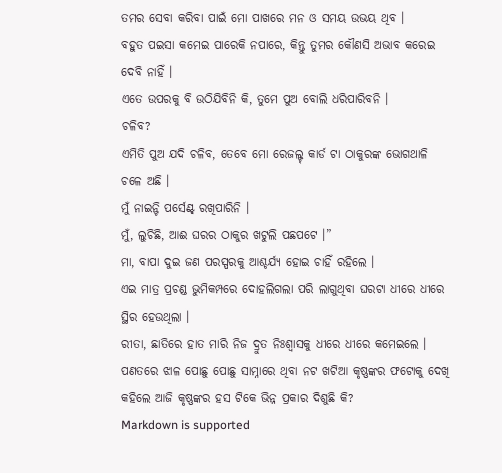ତମର ସେବା କରିବା ପାଇଁ ମୋ ପାଖରେ ମନ ଓ ସମୟ ଉଭୟ ଥିବ ।
ବହୁତ ପଇସା କମେଇ ପାରେକି ନପାରେ, କିନ୍ତୁ ତୁମର କୌଣସି ଅଭାବ କରେଇ ଦେବି ନାହିଁ ।
ଏତେ ଉପରକୁ ବି ଉଠିଯିବିନି କି, ତୁମେ ପୁଅ ବୋଲି ଧରିପାରିବନି ।
ଚଳିବ?
ଏମିତି ପୁଅ ଯଦି ଚଳିବ, ତେବେ ମୋ ରେଜଲ୍ଟ୍ କାର୍ଡ ଟା ଠାକୁରଙ୍କ ଭୋଗଥାଳି ଚଳେ ଅଛି ।
ମୁଁ ନାଇନ୍ଟି ପର୍ସେଣ୍ଟ୍ ରଖିପାରିନି ।
ମୁଁ, ଲୁଚିଛି, ଆଈ ଘରର ଠାକୁର ଖଟୁଲି ପଛପଟେ ।”
ମା, ବାପା ଦୁଇ ଜଣ ପରସ୍ପରକୁ ଆଶ୍ଚର୍ଯ୍ୟ ହୋଇ ଚାହିଁ ରହିଲେ ।
ଏଇ ମାତ୍ର ପ୍ରଚଣ୍ଡ ଭୁମିକମ୍ପରେ ଦୋହଲିଗଲା ପରି ଲାଗୁଥିବା ଘରଟା ଧୀରେ ଧୀରେ ସ୍ଥିର ହେଉଥିଲା ।
ରୀତା, ଛାତିରେ ହାତ ମାରି ନିଜ ଦ୍ରୁତ ନିଃଶ୍ବାସକୁ ଧୀରେ ଧୀରେ କମେଇଲେ ।
ପଣତରେ ଝାଳ ପୋଛୁ ପୋଛୁ ସାମ୍ନାରେ ଥିବା ନଟ ଖଟିଆ କୃଷ୍ଣଙ୍କର ଫଟୋକୁ ଦେଖି କହିଲେ ଆଜି କୃଷ୍ଣଙ୍କର ହସ ଟିକେ ଭିନ୍ନ ପ୍ରକାର ଦିଶୁଛି କି?
Markdown is supported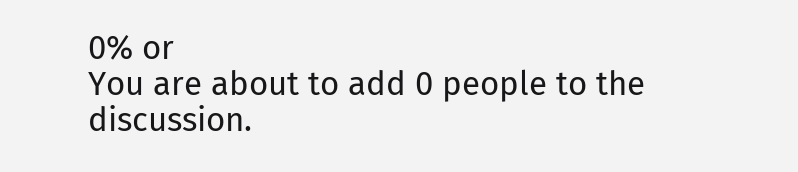0% or
You are about to add 0 people to the discussion.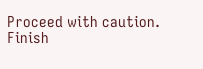Proceed with caution.
Finish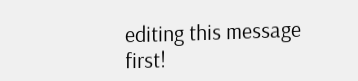editing this message first!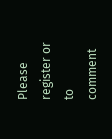Please register or to comment